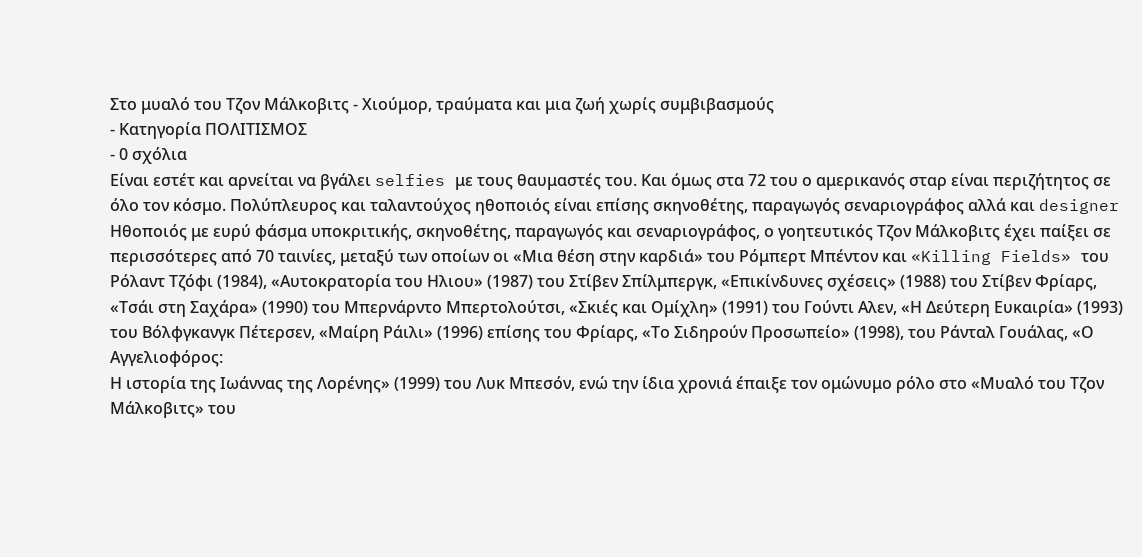Στο μυαλό του Τζον Μάλκοβιτς - Χιούμορ, τραύματα και μια ζωή χωρίς συμβιβασμούς
- Κατηγορία ΠΟΛΙΤΙΣΜΟΣ
- 0 σχόλια
Είναι εστέτ και αρνείται να βγάλει selfies με τους θαυμαστές του. Και όμως στα 72 του ο αμερικανός σταρ είναι περιζήτητος σε όλο τον κόσμο. Πολύπλευρος και ταλαντούχος ηθοποιός είναι επίσης σκηνοθέτης, παραγωγός σεναριογράφος αλλά και designer
Ηθοποιός με ευρύ φάσμα υποκριτικής, σκηνοθέτης, παραγωγός και σεναριογράφος, ο γοητευτικός Τζον Μάλκοβιτς έχει παίξει σε περισσότερες από 70 ταινίες, μεταξύ των οποίων οι «Μια θέση στην καρδιά» του Ρόμπερτ Μπέντον και «Killing Fields» του Ρόλαντ Τζόφι (1984), «Αυτοκρατορία του Ηλιου» (1987) του Στίβεν Σπίλμπεργκ, «Επικίνδυνες σχέσεις» (1988) του Στίβεν Φρίαρς, «Τσάι στη Σαχάρα» (1990) του Μπερνάρντο Μπερτολούτσι, «Σκιές και Ομίχλη» (1991) του Γούντι Αλεν, «Η Δεύτερη Ευκαιρία» (1993) του Βόλφγκανγκ Πέτερσεν, «Μαίρη Ράιλι» (1996) επίσης του Φρίαρς, «Το Σιδηρούν Προσωπείο» (1998), του Ράνταλ Γουάλας, «Ο Αγγελιοφόρος:
Η ιστορία της Ιωάννας της Λορένης» (1999) του Λυκ Μπεσόν, ενώ την ίδια χρονιά έπαιξε τον ομώνυμο ρόλο στο «Μυαλό του Τζον Μάλκοβιτς» του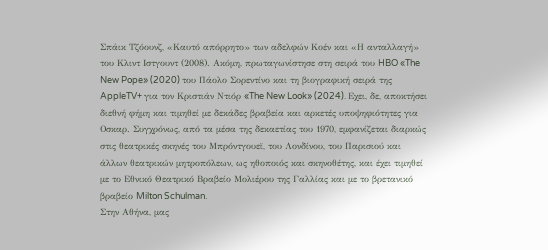Σπάικ Τζόουνζ, «Καυτό απόρρητο» των αδελφών Κοέν και «Η ανταλλαγή» του Κλιντ Ιστγουντ (2008). Ακόμη, πρωταγωνίστησε στη σειρά του HBO «The New Pope» (2020) του Πάολο Σορεντίνο και τη βιογραφική σειρά της AppleTV+ για τον Κριστιάν Ντιόρ «The New Look» (2024). Εχει, δε, αποκτήσει διεθνή φήμη και τιμηθεί με δεκάδες βραβεία και αρκετές υποψηφιότητες για Οσκαρ. Συγχρόνως, από τα μέσα της δεκαετίας του 1970, εμφανίζεται διαρκώς στις θεατρικές σκηνές του Μπρόντγουεϊ, του Λονδίνου, του Παρισιού και άλλων θεατρικών μητροπόλεων, ως ηθοποιός και σκηνοθέτης, και έχει τιμηθεί με το Εθνικό Θεατρικό Βραβείο Μολιέρου της Γαλλίας και με το βρετανικό βραβείο Milton Schulman.
Στην Αθήνα, μας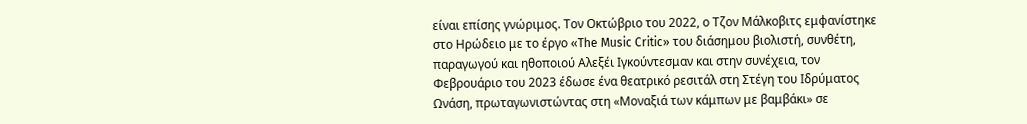είναι επίσης γνώριμος. Τον Οκτώβριο του 2022, ο Τζον Μάλκοβιτς εμφανίστηκε στο Ηρώδειο με το έργο «The Music Critic» του διάσημου βιολιστή, συνθέτη, παραγωγού και ηθοποιού Αλεξέι Ιγκούντεσμαν και στην συνέχεια, τον Φεβρουάριο του 2023 έδωσε ένα θεατρικό ρεσιτάλ στη Στέγη του Ιδρύματος Ωνάση, πρωταγωνιστώντας στη «Μοναξιά των κάμπων με βαμβάκι» σε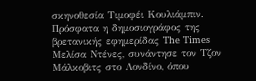σκηνοθεσία Τιμοφέι Κουλιάμπιν. Πρόσφατα η δημοσιογράφος της βρετανικής εφημερίδας The Times Μελίσα Ντένες, συνάντησε τον Τζον Μάλκοβιτς στο Λονδίνο, όπου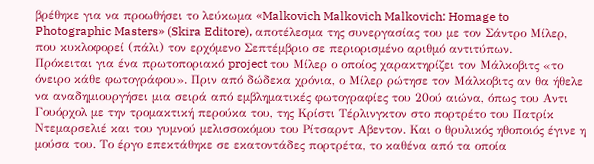βρέθηκε για να προωθήσει το λεύκωμα «Malkovich Malkovich Malkovich: Homage to Photographic Masters» (Skira Editore), αποτέλεσμα της συνεργασίας του με τον Σάντρο Μίλερ, που κυκλοφορεί (πάλι) τον ερχόμενο Σεπτέμβριο σε περιορισμένο αριθμό αντιτύπων.
Πρόκειται για ένα πρωτοποριακό project του Μίλερ ο οποίος χαρακτηρίζει τον Μάλκοβιτς «το όνειρο κάθε φωτογράφου». Πριν από δώδεκα χρόνια, ο Μίλερ ρώτησε τον Μάλκοβιτς αν θα ήθελε να αναδημιουργήσει μια σειρά από εμβληματικές φωτογραφίες του 20ού αιώνα, όπως του Αντι Γουόρχολ με την τρομακτική περούκα του, της Κρίστι Τέρλινγκτον στο πορτρέτο του Πατρίκ Ντεμαρσελιέ και του γυμνού μελισσοκόμου του Ρίτσαρντ Αβεντον. Και ο θρυλικός ηθοποιός έγινε η μούσα του. Το έργο επεκτάθηκε σε εκατοντάδες πορτρέτα, το καθένα από τα οποία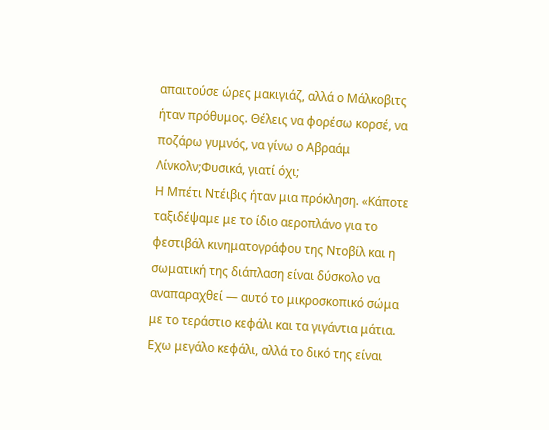απαιτούσε ώρες μακιγιάζ, αλλά ο Μάλκοβιτς ήταν πρόθυμος. Θέλεις να φορέσω κορσέ, να ποζάρω γυμνός, να γίνω ο Αβραάμ Λίνκολν;Φυσικά, γιατί όχι;
Η Μπέτι Ντέιβις ήταν μια πρόκληση. «Κάποτε ταξιδέψαμε με το ίδιο αεροπλάνο για το φεστιβάλ κινηματογράφου της Ντοβίλ και η σωματική της διάπλαση είναι δύσκολο να αναπαραχθεί — αυτό το μικροσκοπικό σώμα με το τεράστιο κεφάλι και τα γιγάντια μάτια. Eχω μεγάλο κεφάλι, αλλά το δικό της είναι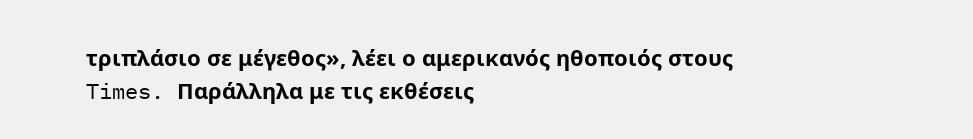τριπλάσιο σε μέγεθος», λέει ο αμερικανός ηθοποιός στους Times. Παράλληλα με τις εκθέσεις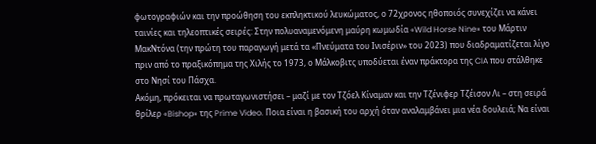φωτογραφιών και την προώθηση του εκπληκτικού λευκώματος, ο 72χρονος ηθοποιός συνεχίζει να κάνει ταινίες και τηλεοπτικές σειρές: Στην πολυαναμενόμενη μαύρη κωμωδία «Wild Horse Nine» του Μάρτιν ΜακΝτόνα (την πρώτη του παραγωγή μετά τα «Πνεύματα του Ινισέριν» του 2023) που διαδραματίζεται λίγο πριν από το πραξικόπημα της Χιλής το 1973, ο Μάλκοβιτς υποδύεται έναν πράκτορα της CIA που στάλθηκε στο Νησί του Πάσχα.
Ακόμη, πρόκειται να πρωταγωνιστήσει – μαζί με τον Τζόελ Κίναμαν και την Τζένιφερ Τζέισον Λι – στη σειρά θρίλερ «Bishop» της Prime Video. Ποια είναι η βασική του αρχή όταν αναλαμβάνει μια νέα δουλειά; Να είναι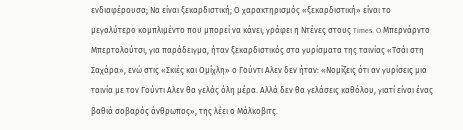ενδιαφέρουσα; Να είναι ξεκαρδιστική; Ο χαρακτηρισμός «ξεκαρδιστική» είναι το μεγαλύτερο κομπλιμέντο που μπορεί να κάνει, γράφει η Ντένες στους Times. O Μπερνάρντο Μπερτολούτσι, για παράδειγμα, ήταν ξεκαρδιστικός στα γυρίσματα της ταινίας «Τσάι στη Σαχάρα», ενώ στις «Σκιές και Ομίχλη» ο Γούντι Αλεν δεν ήταν: «Νομίζεις ότι αν γυρίσεις μια ταινία με τον Γούντι Αλεν θα γελάς όλη μέρα. Αλλά δεν θα γελάσεις καθόλου, γιατί είναι ένας βαθιά σοβαρός άνθρωπος», της λέει ο Μάλκοβιτς.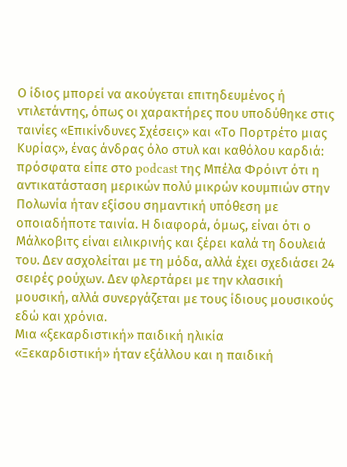Ο ίδιος μπορεί να ακούγεται επιτηδευμένος ή ντιλετάντης, όπως οι χαρακτήρες που υποδύθηκε στις ταινίες «Επικίνδυνες Σχέσεις» και «Το Πορτρέτο μιας Κυρίας», ένας άνδρας όλο στυλ και καθόλου καρδιά: πρόσφατα είπε στο podcast της Μπέλα Φρόιντ ότι η αντικατάσταση μερικών πολύ μικρών κουμπιών στην Πολωνία ήταν εξίσου σημαντική υπόθεση με οποιαδήποτε ταινία. Η διαφορά, όμως, είναι ότι ο Μάλκοβιτς είναι ειλικρινής και ξέρει καλά τη δουλειά του. Δεν ασχολείται με τη μόδα, αλλά έχει σχεδιάσει 24 σειρές ρούχων. Δεν φλερτάρει με την κλασική μουσική, αλλά συνεργάζεται με τους ίδιους μουσικούς εδώ και χρόνια.
Μια «ξεκαρδιστική» παιδική ηλικία
«Ξεκαρδιστική» ήταν εξάλλου και η παιδική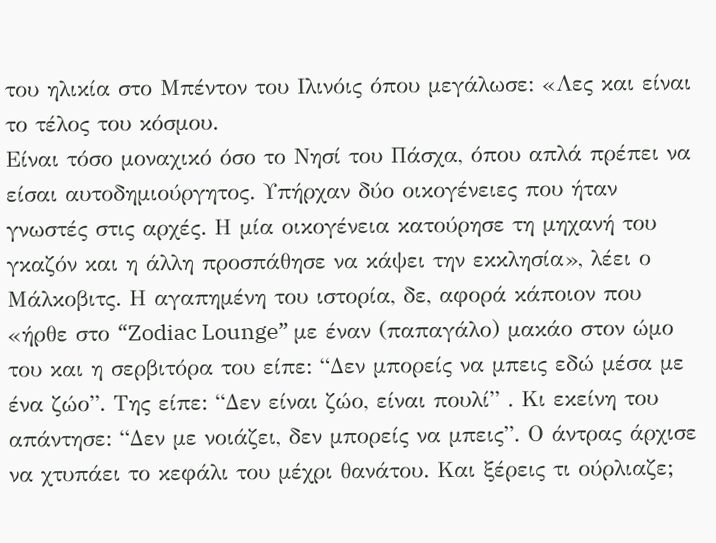του ηλικία στο Μπέντον του Ιλινόις όπου μεγάλωσε: «Λες και είναι το τέλος του κόσμου.
Είναι τόσο μοναχικό όσο το Νησί του Πάσχα, όπου απλά πρέπει να είσαι αυτοδημιούργητος. Υπήρχαν δύο οικογένειες που ήταν γνωστές στις αρχές. Η μία οικογένεια κατούρησε τη μηχανή του γκαζόν και η άλλη προσπάθησε να κάψει την εκκλησία», λέει ο Μάλκοβιτς. Η αγαπημένη του ιστορία, δε, αφορά κάποιον που «ήρθε στο “Zodiac Lounge” με έναν (παπαγάλο) μακάο στον ώμο του και η σερβιτόρα του είπε: “Δεν μπορείς να μπεις εδώ μέσα με ένα ζώο”. Της είπε: “Δεν είναι ζώο, είναι πουλί” . Κι εκείνη του απάντησε: “Δεν με νοιάζει, δεν μπορείς να μπεις”. Ο άντρας άρχισε να χτυπάει το κεφάλι του μέχρι θανάτου. Και ξέρεις τι ούρλιαζε;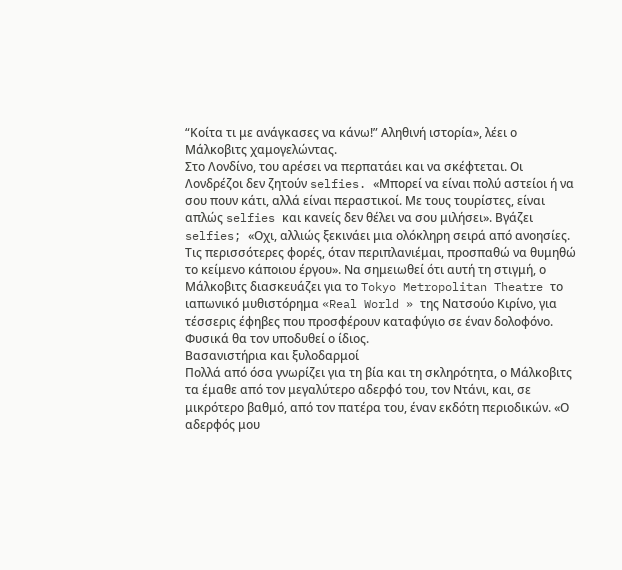“Κοίτα τι με ανάγκασες να κάνω!” Αληθινή ιστορία», λέει ο Μάλκοβιτς χαμογελώντας.
Στο Λονδίνο, του αρέσει να περπατάει και να σκέφτεται. Οι Λονδρέζοι δεν ζητούν selfies. «Μπορεί να είναι πολύ αστείοι ή να σου πουν κάτι, αλλά είναι περαστικοί. Με τους τουρίστες, είναι απλώς selfies και κανείς δεν θέλει να σου μιλήσει». Βγάζει selfies; «Οχι, αλλιώς ξεκινάει μια ολόκληρη σειρά από ανοησίες. Τις περισσότερες φορές, όταν περιπλανιέμαι, προσπαθώ να θυμηθώ το κείμενο κάποιου έργου». Να σημειωθεί ότι αυτή τη στιγμή, ο Μάλκοβιτς διασκευάζει για το Tokyo Metropolitan Theatre το ιαπωνικό μυθιστόρημα «Real World » της Νατσούο Κιρίνο, για τέσσερις έφηβες που προσφέρουν καταφύγιο σε έναν δολοφόνο. Φυσικά θα τον υποδυθεί ο ίδιος.
Βασανιστήρια και ξυλοδαρμοί
Πολλά από όσα γνωρίζει για τη βία και τη σκληρότητα, ο Μάλκοβιτς τα έμαθε από τον μεγαλύτερο αδερφό του, τον Ντάνι, και, σε μικρότερο βαθμό, από τον πατέρα του, έναν εκδότη περιοδικών. «Ο αδερφός μου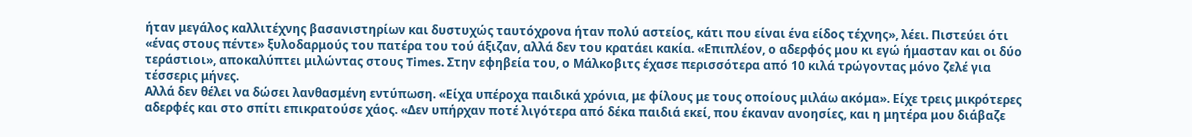ήταν μεγάλος καλλιτέχνης βασανιστηρίων και δυστυχώς ταυτόχρονα ήταν πολύ αστείος, κάτι που είναι ένα είδος τέχνης», λέει. Πιστεύει ότι «ένας στους πέντε» ξυλοδαρμούς του πατέρα του τού άξιζαν, αλλά δεν του κρατάει κακία. «Επιπλέον, ο αδερφός μου κι εγώ ήμασταν και οι δύο τεράστιοι», αποκαλύπτει μιλώντας στους Times. Στην εφηβεία του, ο Μάλκοβιτς έχασε περισσότερα από 10 κιλά τρώγοντας μόνο ζελέ για τέσσερις μήνες.
Αλλά δεν θέλει να δώσει λανθασμένη εντύπωση. «Είχα υπέροχα παιδικά χρόνια, με φίλους με τους οποίους μιλάω ακόμα». Είχε τρεις μικρότερες αδερφές και στο σπίτι επικρατούσε χάος. «Δεν υπήρχαν ποτέ λιγότερα από δέκα παιδιά εκεί, που έκαναν ανοησίες, και η μητέρα μου διάβαζε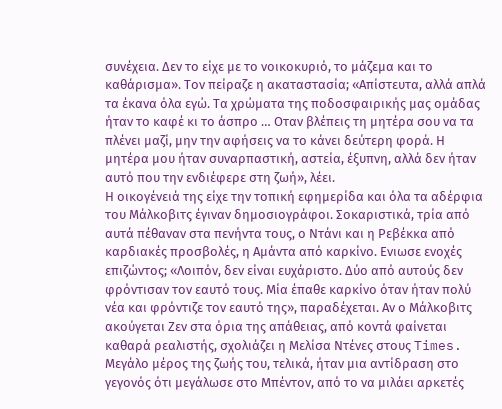συνέχεια. Δεν το είχε με το νοικοκυριό, το μάζεμα και το καθάρισμα». Τον πείραζε η ακαταστασία; «Απίστευτα, αλλά απλά τα έκανα όλα εγώ. Τα χρώματα της ποδοσφαιρικής μας ομάδας ήταν το καφέ κι το άσπρο … Οταν βλέπεις τη μητέρα σου να τα πλένει μαζί, μην την αφήσεις να το κάνει δεύτερη φορά. Η μητέρα μου ήταν συναρπαστική, αστεία, έξυπνη, αλλά δεν ήταν αυτό που την ενδιέφερε στη ζωή», λέει.
Η οικογένειά της είχε την τοπική εφημερίδα και όλα τα αδέρφια του Μάλκοβιτς έγιναν δημοσιογράφοι. Σοκαριστικά, τρία από αυτά πέθαναν στα πενήντα τους, ο Ντάνι και η Ρεβέκκα από καρδιακές προσβολές, η Αμάντα από καρκίνο. Ενιωσε ενοχές επιζώντος; «Λοιπόν, δεν είναι ευχάριστο. Δύο από αυτούς δεν φρόντισαν τον εαυτό τους. Μία έπαθε καρκίνο όταν ήταν πολύ νέα και φρόντιζε τον εαυτό της», παραδέχεται. Αν ο Μάλκοβιτς ακούγεται Ζεν στα όρια της απάθειας, από κοντά φαίνεται καθαρά ρεαλιστής, σχολιάζει η Μελίσα Ντένες στους Times. Μεγάλο μέρος της ζωής του, τελικά, ήταν μια αντίδραση στο γεγονός ότι μεγάλωσε στο Μπέντον, από το να μιλάει αρκετές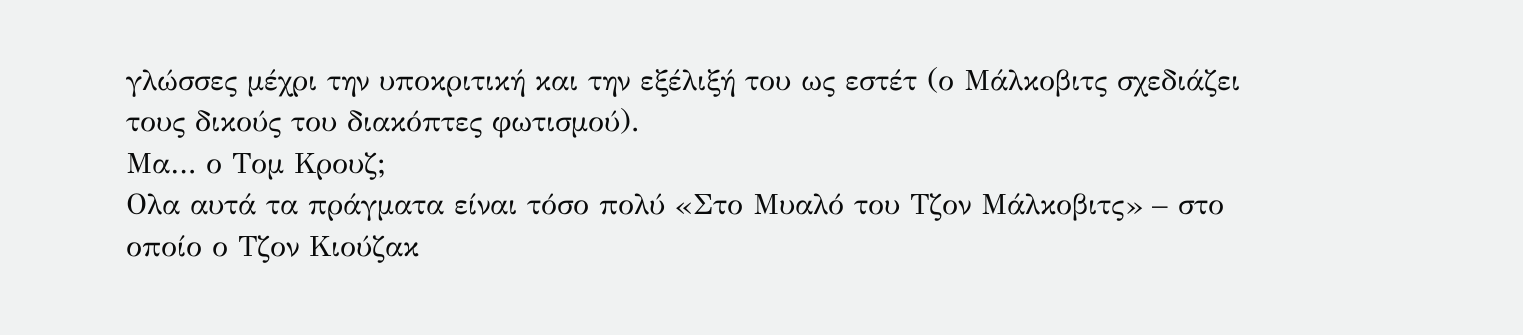γλώσσες μέχρι την υποκριτική και την εξέλιξή του ως εστέτ (ο Μάλκοβιτς σχεδιάζει τους δικούς του διακόπτες φωτισμού).
Μα… ο Τομ Κρουζ;
Ολα αυτά τα πράγματα είναι τόσο πολύ «Στο Μυαλό του Τζον Μάλκοβιτς» – στο οποίο ο Τζον Κιούζακ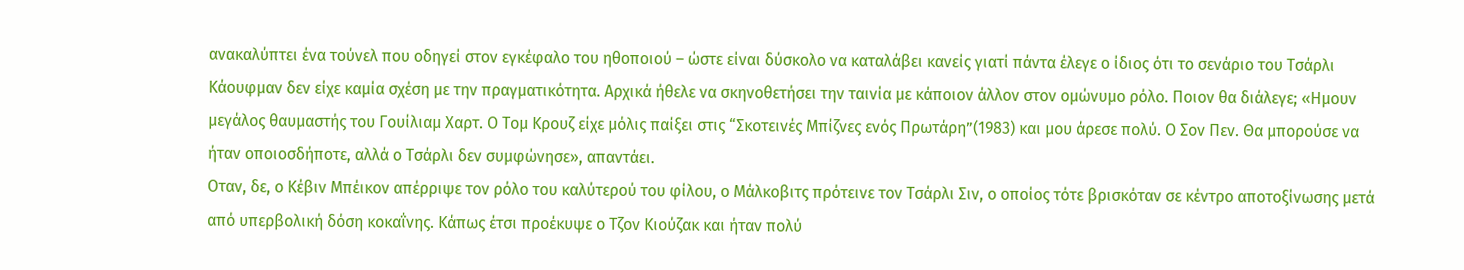ανακαλύπτει ένα τούνελ που οδηγεί στον εγκέφαλο του ηθοποιού – ώστε είναι δύσκολο να καταλάβει κανείς γιατί πάντα έλεγε ο ίδιος ότι το σενάριο του Τσάρλι Κάουφμαν δεν είχε καμία σχέση με την πραγματικότητα. Αρχικά ήθελε να σκηνοθετήσει την ταινία με κάποιον άλλον στον ομώνυμο ρόλο. Ποιον θα διάλεγε; «Ημουν μεγάλος θαυμαστής του Γουίλιαμ Χαρτ. Ο Τομ Κρουζ είχε μόλις παίξει στις “Σκοτεινές Μπίζνες ενός Πρωτάρη”(1983) και μου άρεσε πολύ. Ο Σον Πεν. Θα μπορούσε να ήταν οποιοσδήποτε, αλλά ο Τσάρλι δεν συμφώνησε», απαντάει.
Οταν, δε, ο Κέβιν Μπέικον απέρριψε τον ρόλο του καλύτερού του φίλου, ο Μάλκοβιτς πρότεινε τον Τσάρλι Σιν, ο οποίος τότε βρισκόταν σε κέντρο αποτοξίνωσης μετά από υπερβολική δόση κοκαΐνης. Κάπως έτσι προέκυψε ο Τζον Κιούζακ και ήταν πολύ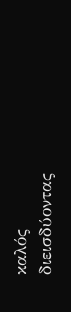καλός διεισδύοντας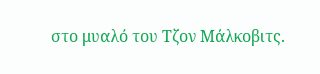στο μυαλό του Τζον Μάλκοβιτς.